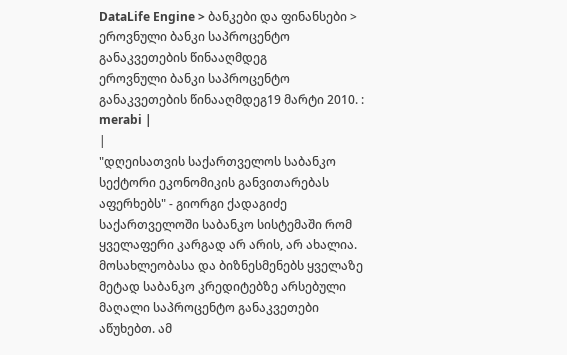DataLife Engine > ბანკები და ფინანსები > ეროვნული ბანკი საპროცენტო განაკვეთების წინააღმდეგ
ეროვნული ბანკი საპროცენტო განაკვეთების წინააღმდეგ19 მარტი 2010. : merabi |
|
"დღეისათვის საქართველოს საბანკო სექტორი ეკონომიკის განვითარებას აფერხებს" - გიორგი ქადაგიძე
საქართველოში საბანკო სისტემაში რომ ყველაფერი კარგად არ არის, არ ახალია. მოსახლეობასა და ბიზნესმენებს ყველაზე მეტად საბანკო კრედიტებზე არსებული მაღალი საპროცენტო განაკვეთები აწუხებთ. ამ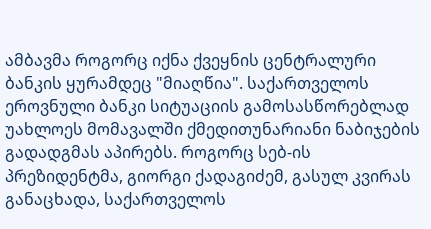ამბავმა როგორც იქნა ქვეყნის ცენტრალური ბანკის ყურამდეც "მიაღწია". საქართველოს ეროვნული ბანკი სიტუაციის გამოსასწორებლად უახლოეს მომავალში ქმედითუნარიანი ნაბიჯების გადადგმას აპირებს. როგორც სებ-ის პრეზიდენტმა, გიორგი ქადაგიძემ, გასულ კვირას განაცხადა, საქართველოს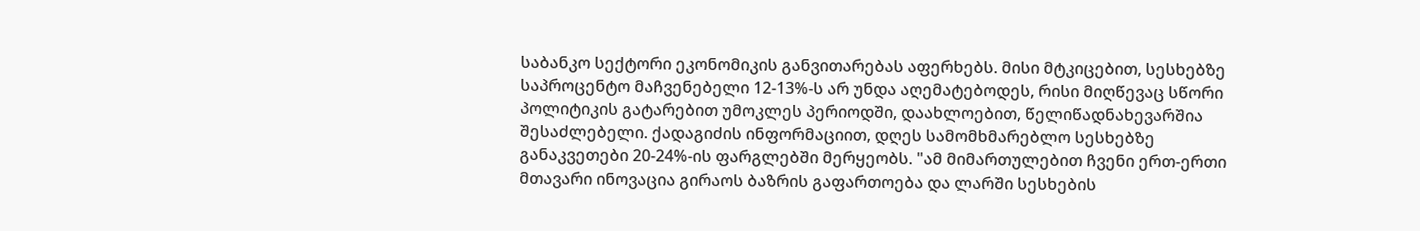საბანკო სექტორი ეკონომიკის განვითარებას აფერხებს. მისი მტკიცებით, სესხებზე საპროცენტო მაჩვენებელი 12-13%-ს არ უნდა აღემატებოდეს, რისი მიღწევაც სწორი პოლიტიკის გატარებით უმოკლეს პერიოდში, დაახლოებით, წელიწადნახევარშია შესაძლებელი. ქადაგიძის ინფორმაციით, დღეს სამომხმარებლო სესხებზე განაკვეთები 20-24%-ის ფარგლებში მერყეობს. "ამ მიმართულებით ჩვენი ერთ-ერთი მთავარი ინოვაცია გირაოს ბაზრის გაფართოება და ლარში სესხების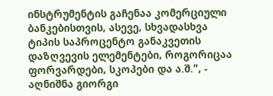ინსტრუმენტის გაჩენაა კომერციული ბანკებისთვის, ასევე, სხვადასხვა ტიპის საპროცენტო განაკვეთის დაზღვევის ელემენტები, როგორიცაა ფორვარდები, სკოპები და ა.შ.", - აღნიშნა გიორგი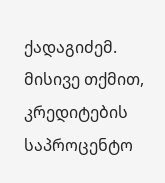ქადაგიძემ. მისივე თქმით, კრედიტების საპროცენტო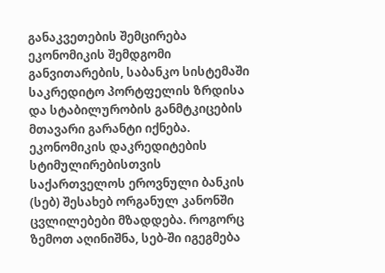განაკვეთების შემცირება ეკონომიკის შემდგომი განვითარების, საბანკო სისტემაში საკრედიტო პორტფელის ზრდისა და სტაბილურობის განმტკიცების მთავარი გარანტი იქნება. ეკონომიკის დაკრედიტების სტიმულირებისთვის საქართველოს ეროვნული ბანკის (სებ) შესახებ ორგანულ კანონში ცვლილებები მზადდება. როგორც ზემოთ აღინიშნა, სებ-ში იგეგმება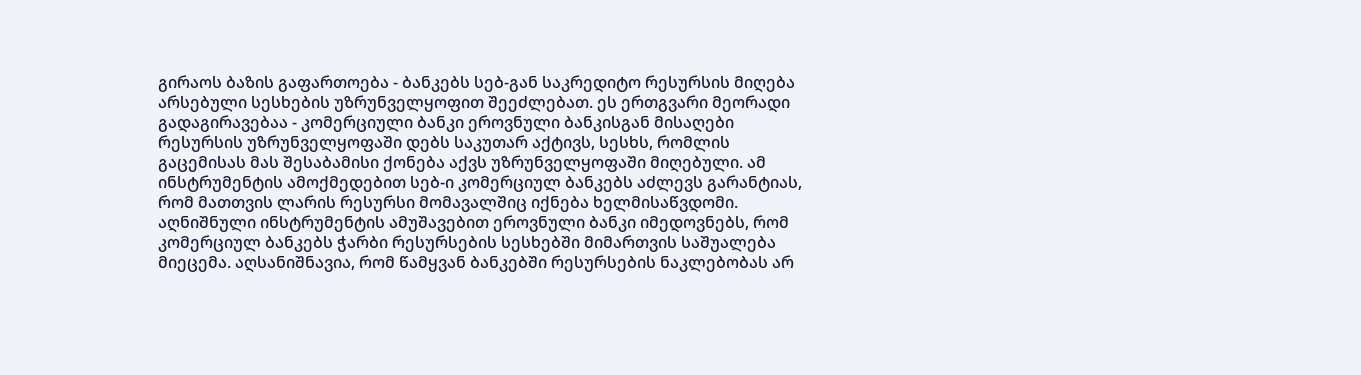გირაოს ბაზის გაფართოება - ბანკებს სებ-გან საკრედიტო რესურსის მიღება არსებული სესხების უზრუნველყოფით შეეძლებათ. ეს ერთგვარი მეორადი გადაგირავებაა - კომერციული ბანკი ეროვნული ბანკისგან მისაღები რესურსის უზრუნველყოფაში დებს საკუთარ აქტივს, სესხს, რომლის გაცემისას მას შესაბამისი ქონება აქვს უზრუნველყოფაში მიღებული. ამ ინსტრუმენტის ამოქმედებით სებ-ი კომერციულ ბანკებს აძლევს გარანტიას, რომ მათთვის ლარის რესურსი მომავალშიც იქნება ხელმისაწვდომი. აღნიშნული ინსტრუმენტის ამუშავებით ეროვნული ბანკი იმედოვნებს, რომ კომერციულ ბანკებს ჭარბი რესურსების სესხებში მიმართვის საშუალება მიეცემა. აღსანიშნავია, რომ წამყვან ბანკებში რესურსების ნაკლებობას არ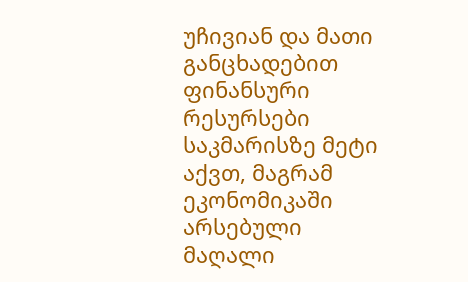უჩივიან და მათი განცხადებით ფინანსური რესურსები საკმარისზე მეტი აქვთ, მაგრამ ეკონომიკაში არსებული მაღალი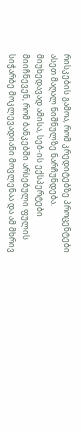რისკების გამოა, რომ კრედიტებზე პროცენტები ასეთ მაღალ ნიშნულზე ნარჩუნდება. მიუხედავად ამისა, სებ-ის ექსპერტები მიიჩნევენ, რომ ბანკებში არსებული ფულის სიჭარბე მოკლევადიანი მოვლენაა და ამ მხრივ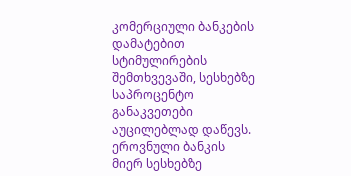კომერციული ბანკების დამატებით სტიმულირების შემთხვევაში, სესხებზე საპროცენტო განაკვეთები აუცილებლად დაწევს. ეროვნული ბანკის მიერ სესხებზე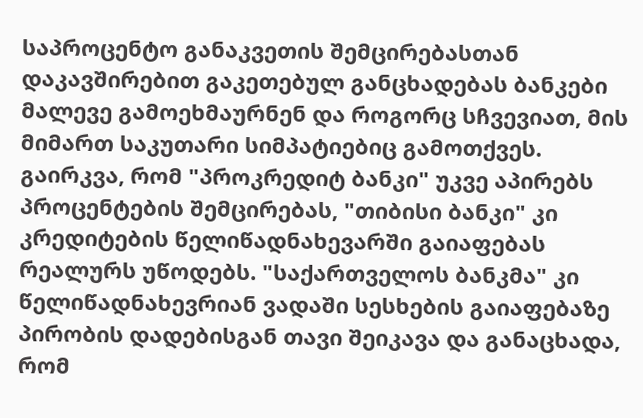საპროცენტო განაკვეთის შემცირებასთან დაკავშირებით გაკეთებულ განცხადებას ბანკები მალევე გამოეხმაურნენ და როგორც სჩვევიათ, მის მიმართ საკუთარი სიმპატიებიც გამოთქვეს. გაირკვა, რომ "პროკრედიტ ბანკი" უკვე აპირებს პროცენტების შემცირებას, "თიბისი ბანკი" კი კრედიტების წელიწადნახევარში გაიაფებას რეალურს უწოდებს. "საქართველოს ბანკმა" კი წელიწადნახევრიან ვადაში სესხების გაიაფებაზე პირობის დადებისგან თავი შეიკავა და განაცხადა, რომ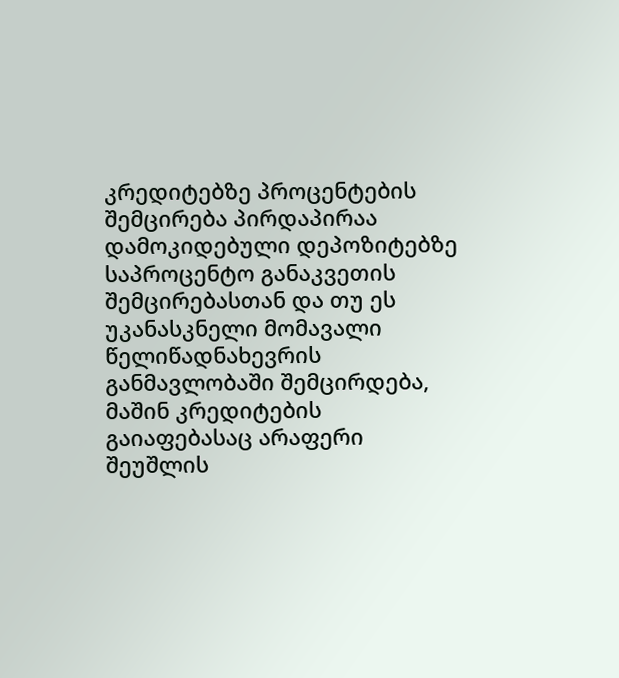კრედიტებზე პროცენტების შემცირება პირდაპირაა დამოკიდებული დეპოზიტებზე საპროცენტო განაკვეთის შემცირებასთან და თუ ეს უკანასკნელი მომავალი წელიწადნახევრის განმავლობაში შემცირდება, მაშინ კრედიტების გაიაფებასაც არაფერი შეუშლის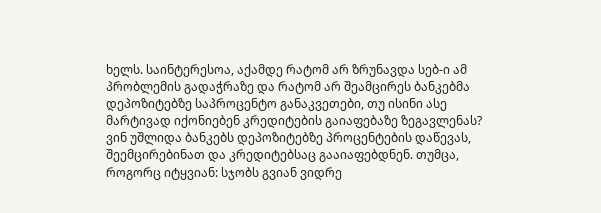ხელს. საინტერესოა, აქამდე რატომ არ ზრუნავდა სებ-ი ამ პრობლემის გადაჭრაზე და რატომ არ შეამცირეს ბანკებმა დეპოზიტებზე საპროცენტო განაკვეთები, თუ ისინი ასე მარტივად იქონიებენ კრედიტების გაიაფებაზე ზეგავლენას? ვინ უშლიდა ბანკებს დეპოზიტებზე პროცენტების დაწევას, შეემცირებინათ და კრედიტებსაც გააიაფებდნენ. თუმცა, როგორც იტყვიან: სჯობს გვიან ვიდრე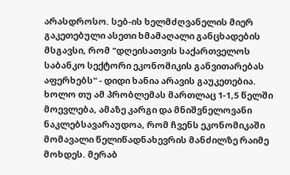არასდროსო. სებ-ის ხელმძღვანელის მიერ გაკეთებული ასეთი ხმამაღალი განცხადების მსგავსი, რომ "დღეისათვის საქართველოს საბანკო სექტორი ეკონომიკის განვითარებას აფერხებს" - დიდი ხანია არავის გაუკეთებია. ხოლო თუ ამ პრობლემას მართლაც 1-1,5 წელში მოევლება, ამაზე კარგი და მნიშვნელოვანი ნაკლებსავარაუდოა, რომ ჩვენს ეკონომიკაში მომავალი წელიწადნახევრის მანძილზე რაიმე მოხდეს. მერაბ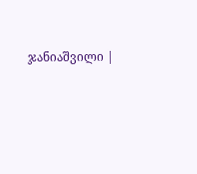ჯანიაშვილი |